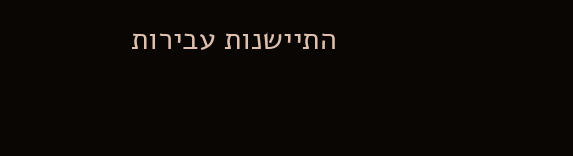התיישנות עבירות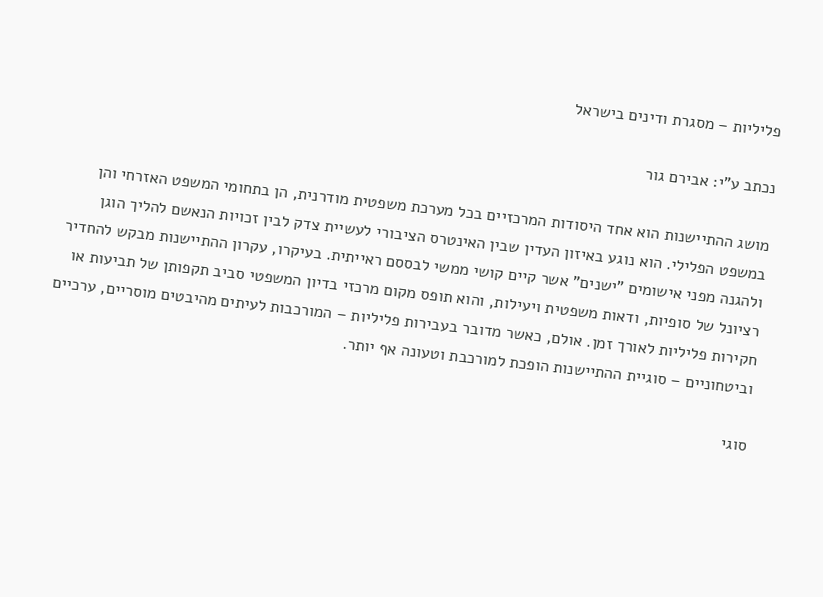פליליות – מסגרת ודינים בישראל

נכתב ע"י: אבירם גור

מושג ההתיישנות הוא אחד היסודות המרכזיים בכל מערכת משפטית מודרנית, הן בתחומי המשפט האזרחי והן במשפט הפלילי. הוא נוגע באיזון העדין שבין האינטרס הציבורי לעשיית צדק לבין זכויות הנאשם להליך הוגן ולהגנה מפני אישומים "ישנים" אשר קיים קושי ממשי לבססם ראייתית. בעיקרו, עקרון ההתיישנות מבקש להחדיר רציונל של סופיות, ודאות משפטית ויעילות, והוא תופס מקום מרכזי בדיון המשפטי סביב תקפותן של תביעות או חקירות פליליות לאורך זמן. אולם, כאשר מדובר בעבירות פליליות – המורכבות לעיתים מהיבטים מוסריים, ערכיים וביטחוניים – סוגיית ההתיישנות הופכת למורכבת וטעונה אף יותר.

סוגי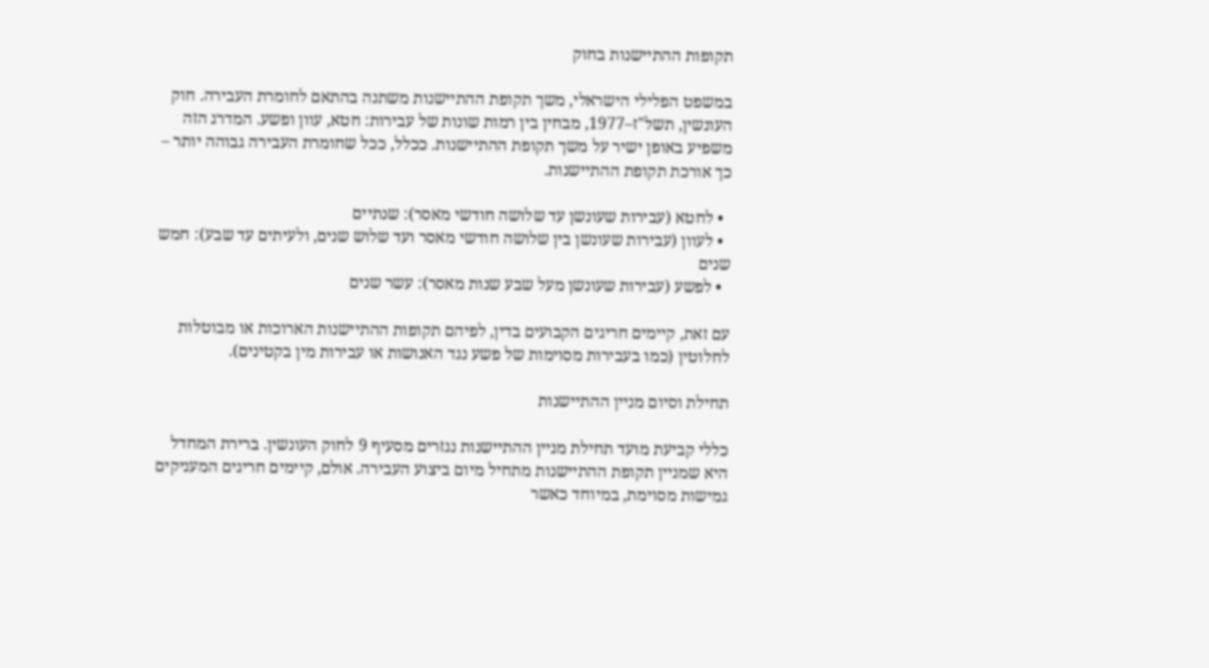תקופות ההתיישנות בחוק

במשפט הפלילי הישראלי, משך תקופת ההתיישנות משתנה בהתאם לחומרת העבירה. חוק העונשין, תשל"ז–1977, מבחין בין רמות שונות של עבירות: חטא, עוון ופשע. המדרג הזה משפיע באופן ישיר על משך תקופת ההתיישנות. ככלל, ככל שחומרת העבירה גבוהה יותר – כך אורכת תקופת ההתיישנות.

  • לחטא (עבירות שעונשן עד שלושה חודשי מאסר): שנתיים
  • לעוון (עבירות שעונשן בין שלושה חודשי מאסר ועד שלוש שנים, ולעיתים עד שבע): חמש שנים
  • לפשע (עבירות שעונשן מעל שבע שנות מאסר): עשר שנים

עם זאת, קיימים חריגים הקבועים בדין, לפיהם תקופות ההתיישנות הארוכות או מבוטלות לחלוטין (כמו בעבירות מסוימות של פשע נגד האנושות או עבירות מין בקטינים).

תחילת וסיום מניין ההתיישנות

כללי קביעת מועד תחילת מניין ההתיישנות נגזרים מסעיף 9 לחוק העונשין. ברירת המחדל היא שמניין תקופת ההתיישנות מתחיל מיום ביצוע העבירה. אולם, קיימים חריגים המעניקים גמישות מסוימת, במיוחד כאשר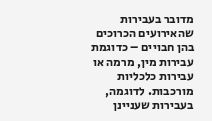מדובר בעבירות שהאירועים הכרוכים בהן חבויים – כדוגמת עבירות מין, מרמה או עבירות כלכליות מורכבות. לדוגמה, בעבירות שעניינן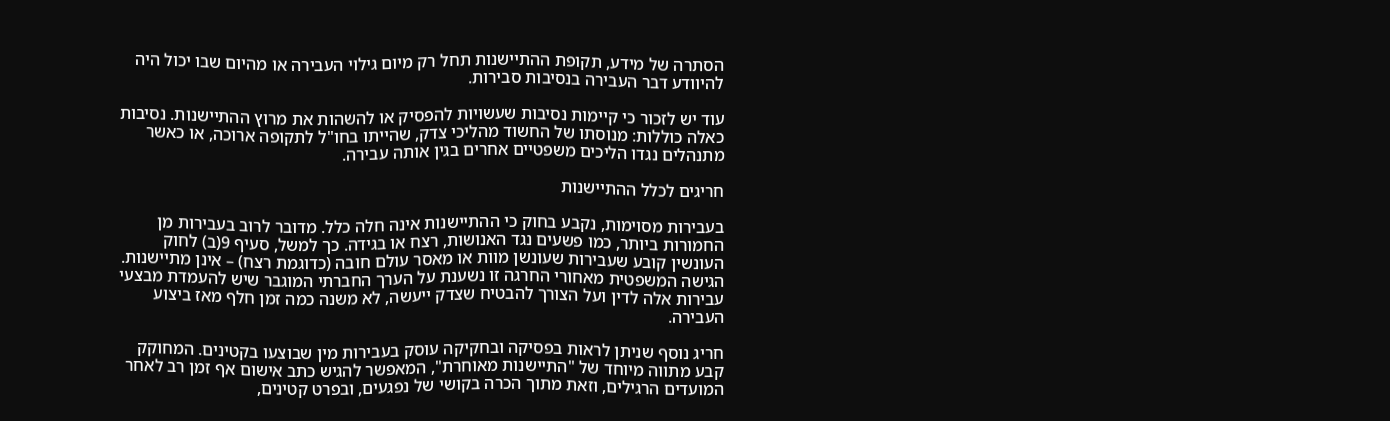הסתרה של מידע, תקופת ההתיישנות תחל רק מיום גילוי העבירה או מהיום שבו יכול היה להיוודע דבר העבירה בנסיבות סבירות.

עוד יש לזכור כי קיימות נסיבות שעשויות להפסיק או להשהות את מרוץ ההתיישנות. נסיבות כאלה כוללות: מנוסתו של החשוד מהליכי צדק, שהייתו בחו"ל לתקופה ארוכה, או כאשר מתנהלים נגדו הליכים משפטיים אחרים בגין אותה עבירה.

חריגים לכלל ההתיישנות

בעבירות מסוימות, נקבע בחוק כי ההתיישנות אינה חלה כלל. מדובר לרוב בעבירות מן החמורות ביותר, כמו פשעים נגד האנושות, רצח או בגידה. כך למשל, סעיף 9(ב) לחוק העונשין קובע שעבירות שעונשן מוות או מאסר עולם חובה (כדוגמת רצח) – אינן מתיישנות. הגישה המשפטית מאחורי החרגה זו נשענת על הערך החברתי המוגבר שיש להעמדת מבצעי עבירות אלה לדין ועל הצורך להבטיח שצדק ייעשה, לא משנה כמה זמן חלף מאז ביצוע העבירה.

חריג נוסף שניתן לראות בפסיקה ובחקיקה עוסק בעבירות מין שבוצעו בקטינים. המחוקק קבע מתווה מיוחד של "התיישנות מאוחרת", המאפשר להגיש כתב אישום אף זמן רב לאחר המועדים הרגילים, וזאת מתוך הכרה בקושי של נפגעים, ובפרט קטינים,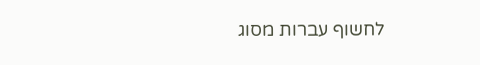לחשוף עברות מסוג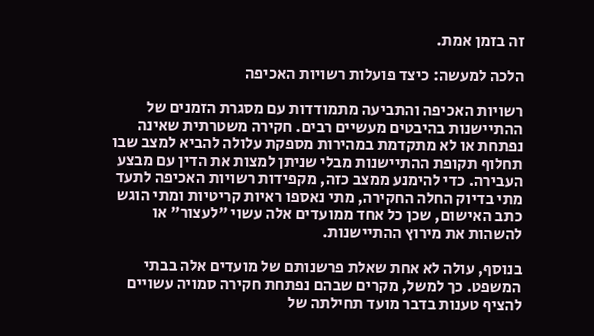זה בזמן אמת.

הלכה למעשה: כיצד פועלות רשויות האכיפה

רשויות האכיפה והתביעה מתמודדות עם מסגרת הזמנים של ההתיישנות בהיבטים מעשיים רבים. חקירה משטרתית שאינה נפתחת או לא מתקדמת במהירות מספקת עלולה להביא למצב שבו תחלוף תקופת ההתיישנות מבלי שניתן למצות את הדין עם מבצע העבירה. כדי להימנע ממצב כזה, מקפידות רשויות האכיפה לתעד מתי בדיוק החלה החקירה, מתי נאספו ראיות קריטיות ומתי הוגש כתב האישום, שכן כל אחד ממועדים אלה עשוי "לעצור" או להשהות את מירוץ ההתיישנות.

בנוסף, עולה לא אחת שאלת פרשנותם של מועדים אלה בבתי המשפט. כך למשל, מקרים שבהם נפתחת חקירה סמויה עשויים להציף טענות בדבר מועד תחילתה של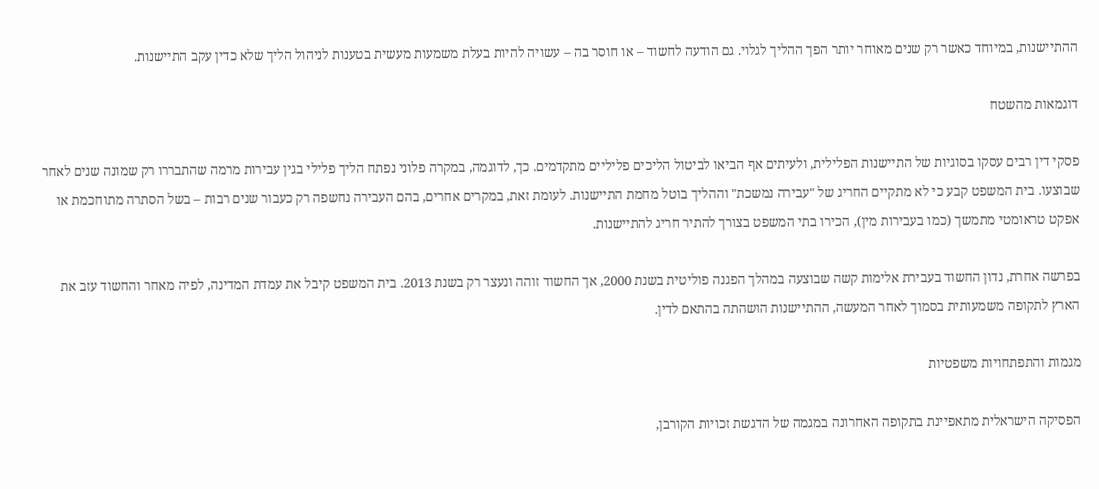ההתיישנות, במיוחד כאשר רק שנים מאוחר יותר הפך ההליך לגלוי. גם הודעה לחשוד – או חוסר בה – עשויה להיות בעלת משמעות מעשית בטענות לניהול הליך שלא כדין עקב התיישנות.

דוגמאות מהשטח

פסקי דין רבים עסקו בסוגיות של התיישנות הפלילית, ולעיתים אף הביאו לביטול הליכים פליליים מתקדמים. כך, לדוגמה, במקרה פלוני נפתח הליך פלילי בגין עבירות מרמה שהתבררו רק שמונה שנים לאחר שבוצעו. בית המשפט קבע כי לא מתקיים החריג של "עבירה נמשכת" וההליך בוטל מחמת התיישנות. לעומת זאת, במקרים אחרים, בהם העבירה נחשפה רק כעבור שנים רבות – בשל הסתרה מתוחכמת או אפקט טראומטי מתמשך (כמו בעבירות מין), הכירו בתי המשפט בצורך להתיר חריג להתיישנות.

בפרשה אחרת, נדון החשוד בעבירת אלימות קשה שבוצעה במהלך הפגנה פוליטית בשנת 2000, אך החשוד זוהה ונעצר רק בשנת 2013. בית המשפט קיבל את עמדת המדינה, לפיה מאחר והחשוד עזב את הארץ לתקופה משמעותית בסמוך לאחר המעשה, ההתיישנות הושהתה בהתאם לדין.

מגמות והתפתחויות משפטיות

הפסיקה הישראלית מתאפיינת בתקופה האחרונה במגמה של הדגשת זכויות הקורבן,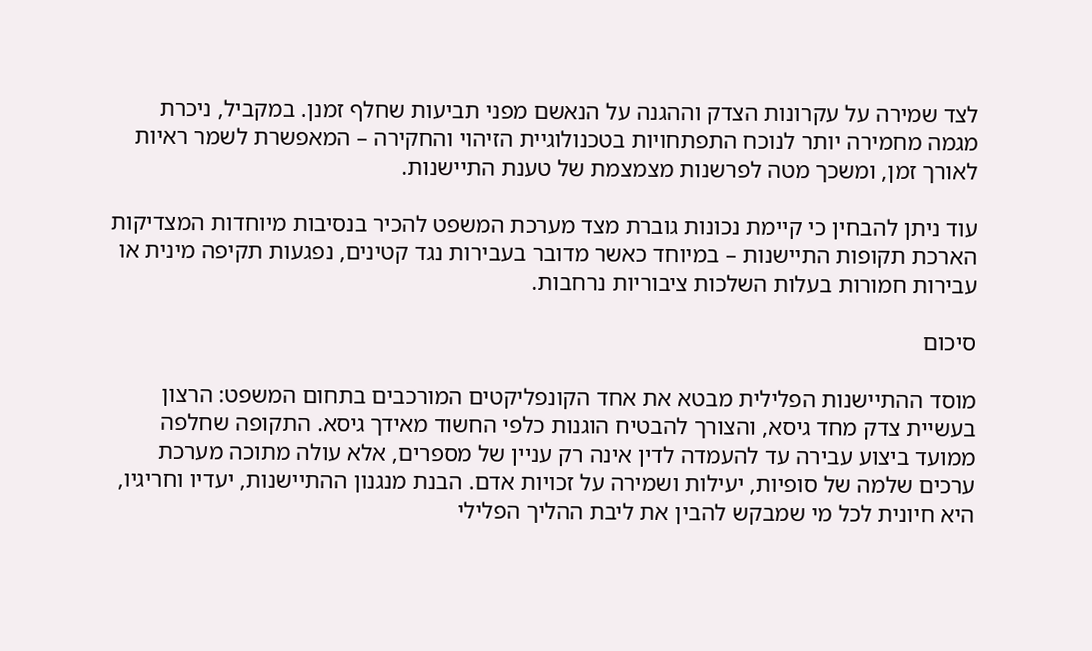לצד שמירה על עקרונות הצדק וההגנה על הנאשם מפני תביעות שחלף זמנן. במקביל, ניכרת מגמה מחמירה יותר לנוכח התפתחויות בטכנולוגיית הזיהוי והחקירה – המאפשרת לשמר ראיות לאורך זמן, ומשכך מטה לפרשנות מצמצמת של טענת התיישנות.

עוד ניתן להבחין כי קיימת נכונות גוברת מצד מערכת המשפט להכיר בנסיבות מיוחדות המצדיקות הארכת תקופות התיישנות – במיוחד כאשר מדובר בעבירות נגד קטינים, נפגעות תקיפה מינית או עבירות חמורות בעלות השלכות ציבוריות נרחבות.

סיכום

מוסד ההתיישנות הפלילית מבטא את אחד הקונפליקטים המורכבים בתחום המשפט: הרצון בעשיית צדק מחד גיסא, והצורך להבטיח הוגנות כלפי החשוד מאידך גיסא. התקופה שחלפה ממועד ביצוע עבירה עד להעמדה לדין אינה רק עניין של מספרים, אלא עולה מתוכה מערכת ערכים שלמה של סופיות, יעילות ושמירה על זכויות אדם. הבנת מנגנון ההתיישנות, יעדיו וחריגיו, היא חיונית לכל מי שמבקש להבין את ליבת ההליך הפלילי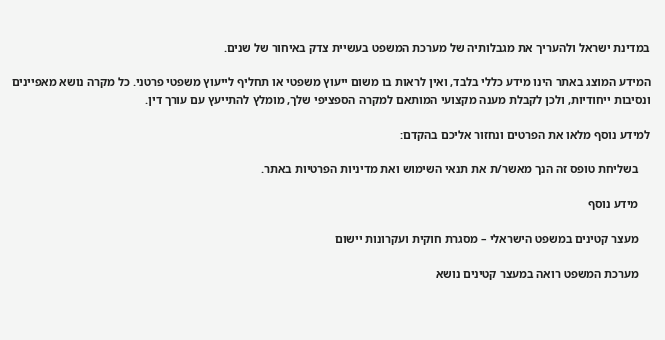במדינת ישראל ולהעריך את מגבלותיה של מערכת המשפט בעשיית צדק באיחור של שנים.

המידע המוצג באתר הינו מידע כללי בלבד, ואין לראות בו משום ייעוץ משפטי או תחליף לייעוץ משפטי פרטני. כל מקרה נושא מאפיינים ונסיבות ייחודיות, ולכן לקבלת מענה מקצועי המותאם למקרה הספציפי שלך, מומלץ להתייעץ עם עורך דין.

למידע נוסף מלאו את הפרטים ונחזור אליכם בהקדם:

    בשליחת טופס זה הנך מאשר/ת את תנאי השימוש ואת מדיניות הפרטיות באתר.

    מידע נוסף

    מעצר קטינים במשפט הישראלי – מסגרת חוקית ועקרונות יישום

    מערכת המשפט רואה במעצר קטינים נושא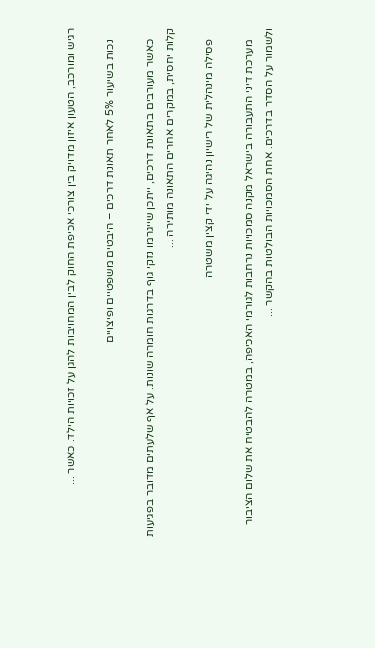רגיש ומורכב, הטעון איזון מדויק בין צורכי אכיפת החוק לבין המחויבות להגן על זכויות הילד. כאשר ...

    נכות בשיעור 5% לאחר תאונת דרכים – היבטים משפטיים ופיצויים

    כאשר מעורבים בתאונת דרכים, ייתכן שייגרמו נזקי גוף בדרגות חומרה שונות. על אף שלעתים מדובר בפגיעות קלות יחסית, במקרים אחרים התאונה מותירה ...

    פסילה מינהלית של רישיון נהיגה על ידי קצין משטרה

    מערכת דיני התעבורה בישראל מקנה סמכויות נרחבות לגורמי האכיפה, במטרה להבטיח את שלום הציבור ולשמור על הסדר בדרכים. אחת הסמכויות הבולטות בהקשר ...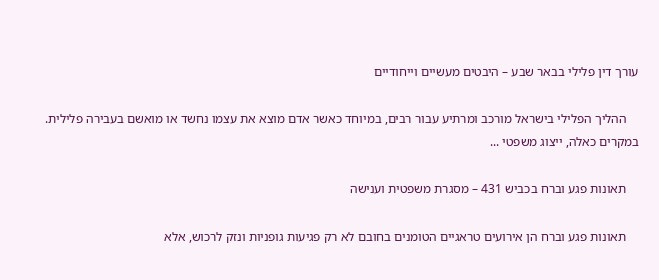עורך דין פלילי בבאר שבע – היבטים מעשיים וייחודיים

    ההליך הפלילי בישראל מורכב ומרתיע עבור רבים, במיוחד כאשר אדם מוצא את עצמו נחשד או מואשם בעבירה פלילית. במקרים כאלה, ייצוג משפטי ...

    תאונות פגע וברח בכביש 431 – מסגרת משפטית וענישה

    תאונות פגע וברח הן אירועים טראגיים הטומנים בחובם לא רק פגיעות גופניות ונזק לרכוש, אלא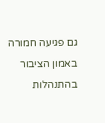גם פגיעה חמורה באמון הציבור בהתנהלות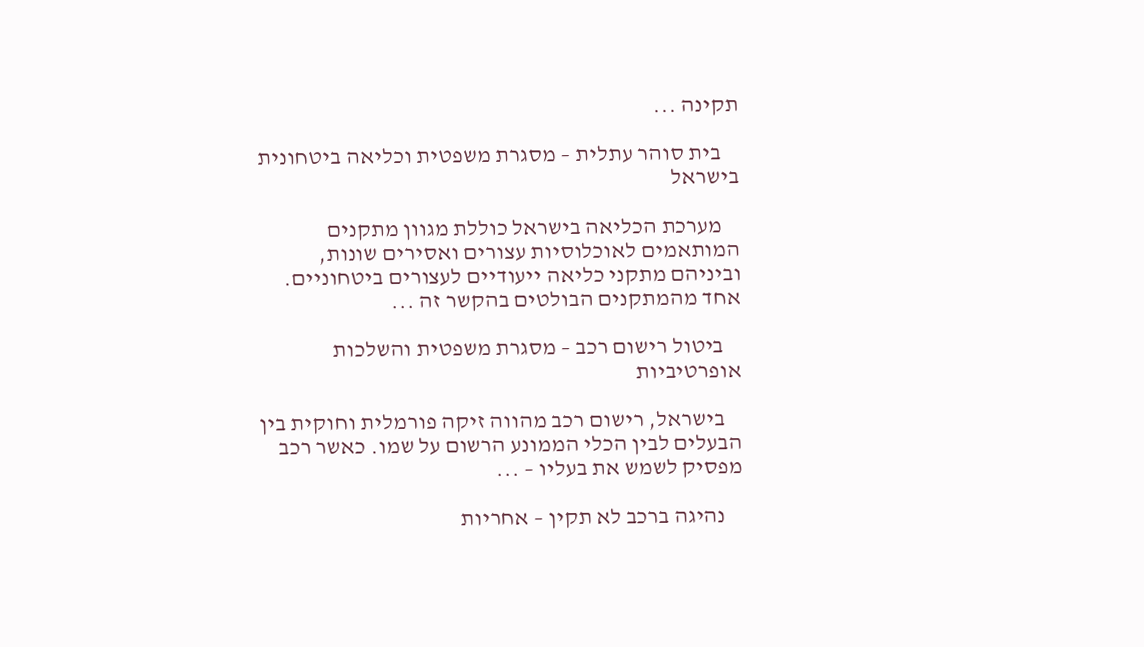תקינה ...

    בית סוהר עתלית – מסגרת משפטית וכליאה ביטחונית בישראל

    מערכת הכליאה בישראל כוללת מגוון מתקנים המותאמים לאוכלוסיות עצורים ואסירים שונות, וביניהם מתקני כליאה ייעודיים לעצורים ביטחוניים. אחד מהמתקנים הבולטים בהקשר זה ...

    ביטול רישום רכב – מסגרת משפטית והשלכות אופרטיביות

    בישראל, רישום רכב מהווה זיקה פורמלית וחוקית בין הבעלים לבין הכלי הממונע הרשום על שמו. כאשר רכב מפסיק לשמש את בעליו – ...

    נהיגה ברכב לא תקין – אחריות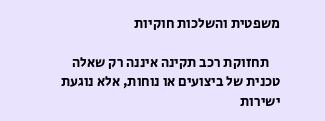משפטית והשלכות חוקיות

    תחזוקת רכב תקינה איננה רק שאלה טכנית של ביצועים או נוחות, אלא נוגעת ישירות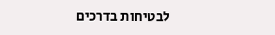לבטיחות בדרכים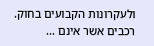ולעקרונות הקבועים בחוק. רכבים אשר אינם ...